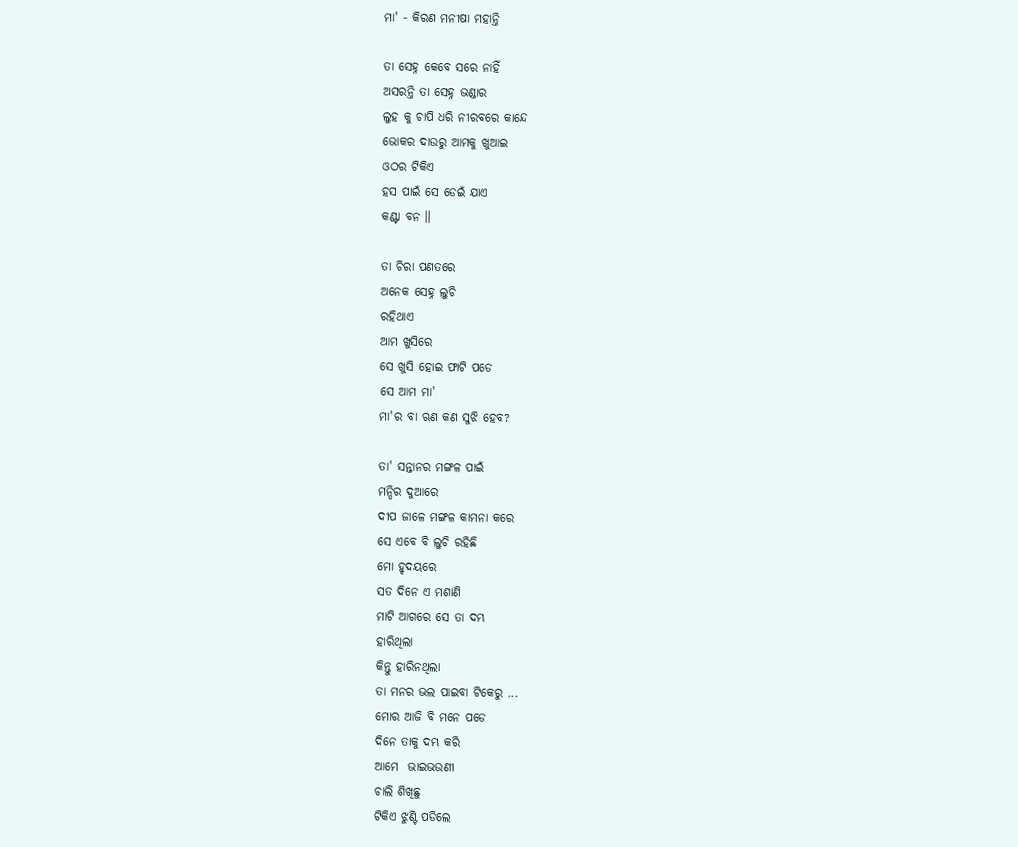ମା' - କିରଣ ମନୀଷା ମହାନ୍ତି

ତା ସେହ୍ନ କେବେ ସରେ ନାହିଁ
ଅସରନ୍ତି ତା ସେହ୍ନ ଭଣ୍ଡାର
ଲୁହ କୁ ଚାପି ଧରି ନୀରବରେ କାନ୍ଦେ
ଭୋକର ଦାଉରୁ ଆମକୁ ଖୁଆଇ
ଓଠର ଟିକିଏ
ହସ ପାଇଁ ସେ ଡେଇଁ ଯାଏ
କଣ୍ଟା ବନ ॥

ତା ଚିରା ପଣତରେ
ଅନେକ ସେହ୍ନ ଲୁଚି
ରହିଥାଏ
ଆମ ଖୁସିରେ
ସେ ଖୁସି ହୋଇ ଫାଟି ପଡେ
ସେ ଆମ ମା'
ମା'ର ବା ଋଣ କଣ ସୁଝି ହେବ?

ତା' ସନ୍ତାନର ମଙ୍ଗଳ ପାଇଁ
ମନ୍ଦିର ଦୁଆରେ
ଦୀପ ଜାଳେ ମଙ୍ଗଳ କାମନା କରେ
ସେ ଏବେ ବି ଲୁଚି ରହିଛି
ମୋ ହୃଦୟରେ
ସତ ଦିନେ ଏ ମଶାଣି
ମାଟି ଆଗରେ ସେ ତା ଦମ୍ଭ
ହାରିଥିଲା
କିନ୍ତୁ ହାରିନଥିଲା
ତା ମନର ଭଲ ପାଇବା ଟିକେରୁ ...
ମୋର ଆଜି ବି ମନେ ପଡେ
ଦିନେ ତାକୁ ଦମ୍ଭ କରି
ଆମେ  ଭାଇଭଉଣୀ
ଚାଲି ଶିଖିଛୁ
ଟିକିଏ ଝୁଣ୍ଟି ପଡିଲେ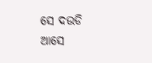ସେ ଦଉଡି ଆସେ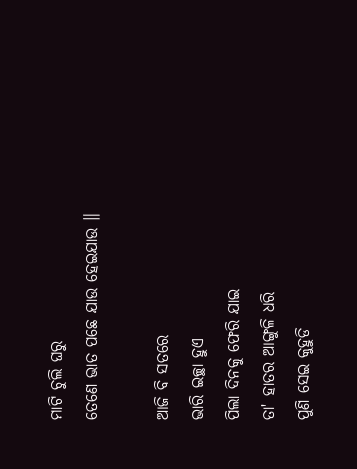ମାଟି ଚୁଲି ଘରୁ
ତେଣେ ଭାତ ପଛେ ଯାଉ ହେଇଯାଉ ॥

ଆଜି ବି ସତରେ
ଭାରି ଇଚ୍ଛା ହୁଏ
ପିଲା ଦିନକୁ ଫେରି ଯାଇ
ତା' ହାତର ଆଙ୍ଗୁଳି ଧରି
ପୁଣି ସେଇ କୁହୁଡି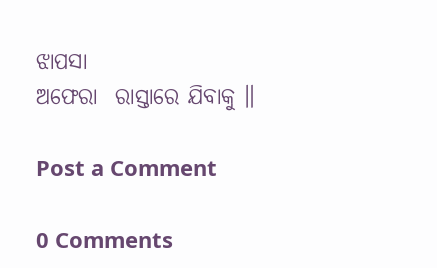ଝାପସା
ଅଫେରା  ରାସ୍ତାରେ ଯିବାକୁ ॥

Post a Comment

0 Comments